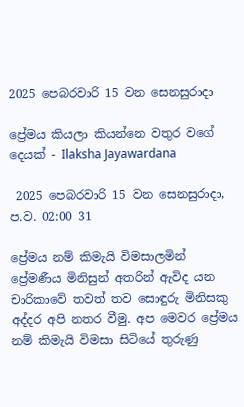2025 පෙබරවාරි 15 වන සෙනසුරාදා

ප්‍රේමය කියලා කියන්නෙ වතුර වගේ දෙයක් - Ilaksha Jayawardana

 2025 පෙබරවාරි 15 වන සෙනසුරාදා, ප.ව. 02:00 31

ප්‍රේමය නම් කිමැයි විමසාලමින් ප්‍රේමණීය මිනිසුන් අතරින් ඇවිද යන චාරිකාවේ තවත් තව සොඳුරු මිනිසකු අද්දර අපි නතර වීමු. අප මෙවර ප්‍රේමය නම් කිමැයි විමසා සිටියේ තුරුණු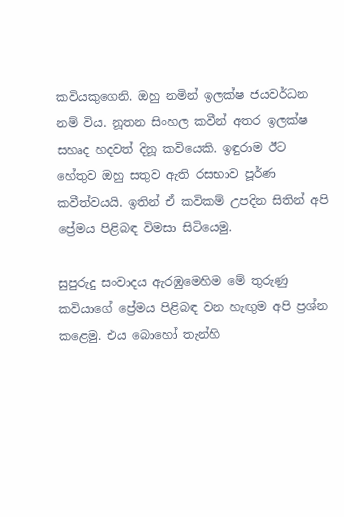කවියකුගෙනි. ඔහු නමින් ඉලක්ෂ ජයවර්ධන නම් විය. නූතන සිංහල කවීන් අතර ඉලක්ෂ සහෘද හදවත් දිනූ කවියෙකි. ඉඳුරාම ඊට හේතුව ඔහු සතුව ඇති රසභාව පූර්ණ කවීත්වයයි. ඉතින් ඒ කවිකම් උපදින සිතින් අපි ප්‍රේමය පිළිබඳ විමසා සිටියෙමු.

සුපුරුදු සංවාදය ඇරඹුමෙහිම මේ තුරුණු කවියාගේ ප්‍රේමය පිළිබඳ වන හැඟු‍ම අපි ප්‍රශ්න කළෙමු. එය බොහෝ තැන්හි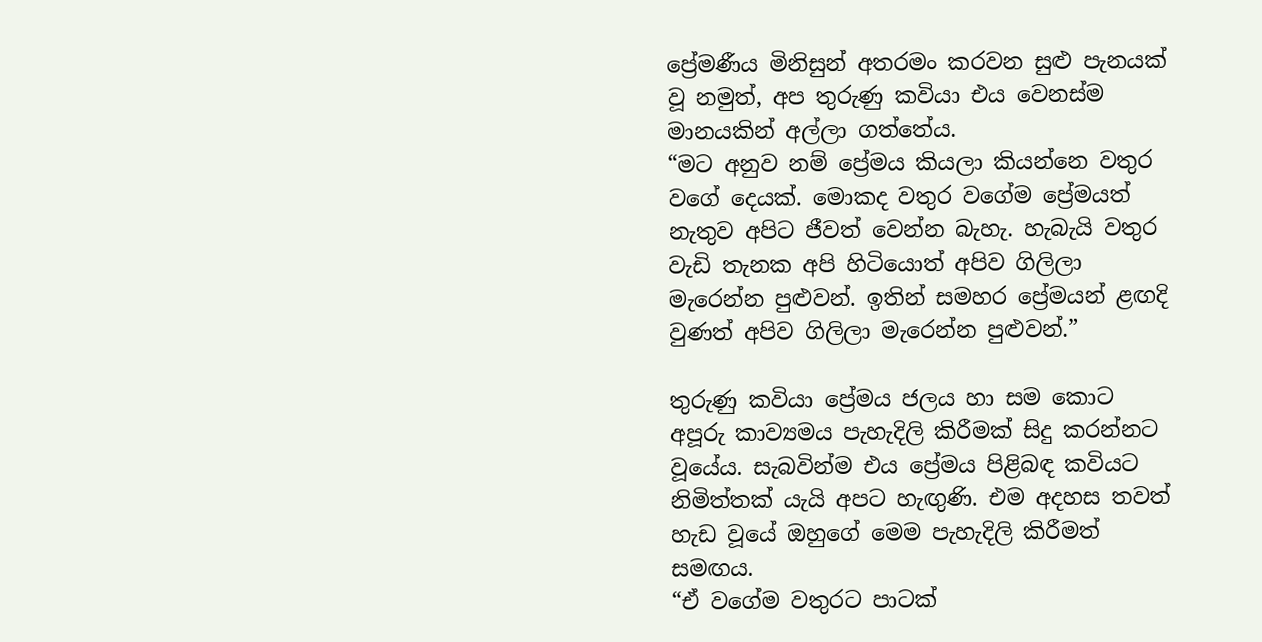ප්‍රේමණීය මිනිසුන් අතරමං කරවන සුළු පැනයක් වූ නමුත්, අප තුරුණු කවියා එය වෙනස්ම මානයකින් අල්ලා ගත්තේය.
“මට අනුව නම් ප්‍රේමය කියලා කියන්නෙ වතුර වගේ දෙයක්. මොකද වතුර වගේම ප්‍රේමයත් නැතුව අපිට ජීවත් වෙන්න බැහැ. හැබැයි වතුර වැඩි තැනක අපි හිටියොත් අපිව ගිලිලා මැරෙන්න පුළුවන්. ඉතින් සමහර ප්‍රේමයන් ළඟදි වුණත් අපිව ගිලිලා මැරෙන්න පුළුවන්.”

තුරුණු කවියා ප්‍රේමය ජලය හා සම කොට අපූරු කාව්‍යමය පැහැදිලි කිරීමක් සිදු කරන්නට වූයේය. සැබවින්ම එය ප්‍රේමය පිළිබඳ කවියට නිමිත්තක් යැයි අපට හැඟුණි. එම අදහස තවත් හැඩ වූයේ ඔහුගේ මෙම පැහැදිලි කිරීමත් සමඟය.
“ඒ වගේම වතුරට පාටක්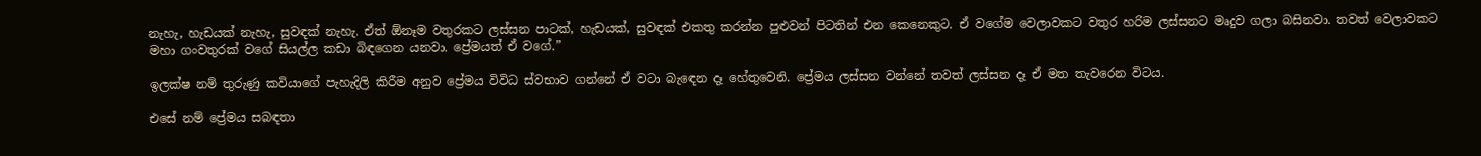නැහැ, හැඩයක් නැහැ, සුවඳක් නැහැ. ඒත් ඕනෑම වතුරකට ලස්සන පාටක්, හැඩයක්, සුවඳක් එකතු කරන්න පුළුවන් පිටතින් එන කෙනෙකුට. ඒ වගේම වෙලාවකට වතුර හරිම ලස්සනට මෘදුව ගලා බසිනවා. තවත් වෙලාවකට මහා ගංවතුරක් වගේ සියල්ල කඩා බිඳගෙන යනවා. ප්‍රේමයත් ඒ වගේ.”

ඉලක්ෂ නම් තුරුණු කවියාගේ පැහැදිලි කිරීම අනුව ප්‍රේමය විවිධ ස්වභාව ගන්නේ ඒ වටා බැඳෙන දෑ හේතුවෙනි. ප්‍රේමය ලස්සන වන්නේ තවත් ලස්සන දෑ ඒ මත තැවරෙන විටය.

එසේ නම් ප්‍රේමය සබඳතා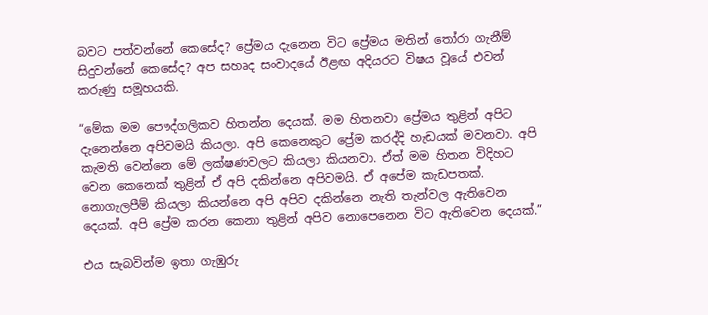බවට පත්වන්නේ කෙසේද? ප්‍රේමය දැනෙන විට ප්‍රේමය මතින් තෝරා ගැනීම් සිදුවන්නේ කෙසේද? අප සහෘද සංවාදයේ ඊළඟ අදියරට විෂය වූයේ එවන් කරුණු සමූහයකි.

“මේක මම පෞද්ගලිකව හිතන්න දෙයක්. මම හිතනවා ප්‍රේමය තුළින් අපිට දැනෙන්නෙ අපිවමයි කියලා. අපි කෙනෙකුට ප්‍රේම කරද්දි හැඩයක් මවනවා. අපි කැමති වෙන්නෙ මේ ලක්ෂණවලට කියලා කියනවා. ඒත් මම හිතන විදිහට වෙන කෙනෙක් තුළින් ඒ අපි දකින්නෙ අපිවමයි. ඒ අපේම කැඩපතක්. නොගැලපීම් කියලා කියන්නෙ අපි අපිව දකින්නෙ නැති තැන්වල ඇතිවෙන දෙයක්. අපි ප්‍රේම කරන කෙනා තුළින් අපිව නොපෙනෙන විට ඇතිවෙන දෙයක්.”

එය සැබවින්ම ඉතා ගැඹුරු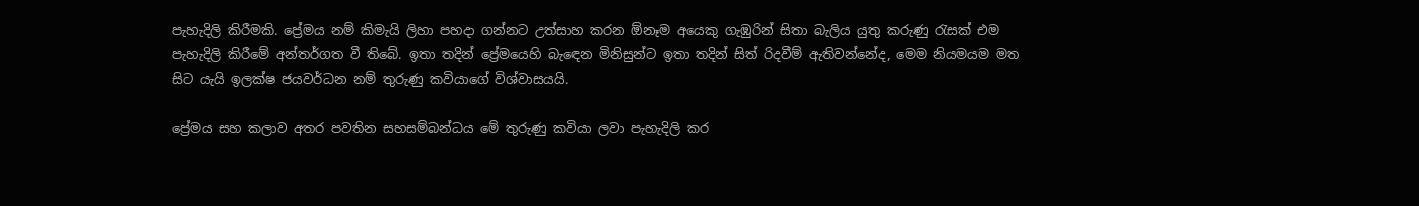පැහැදිලි කිරීමකි. ප්‍රේමය නම් කිමැයි ලිහා පහදා ගන්නට උත්සාහ කරන ඕනෑම අයෙකු ගැඹුරින් සිතා බැලිය යුතු කරුණු රැසක් එම පැහැදිලි කිරීමේ අන්තර්ගත වී තිබේ. ඉතා තදින් ප්‍රේමයෙහි බැඳෙන මිනිසුන්ට ඉතා තදින් සිත් රිදවීම් ඇතිවන්නේද, මෙම නියමයම මත සිට යැයි ඉලක්ෂ ජයවර්ධන නම් තුරුණු කවියාගේ විශ්වාසයයි.

ප්‍රේමය සහ කලාව අතර පවතින සහසම්බන්ධය මේ තුරුණු කවියා ලවා පැහැදිලි කර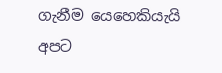ගැනීම යෙහෙකියැයි අපට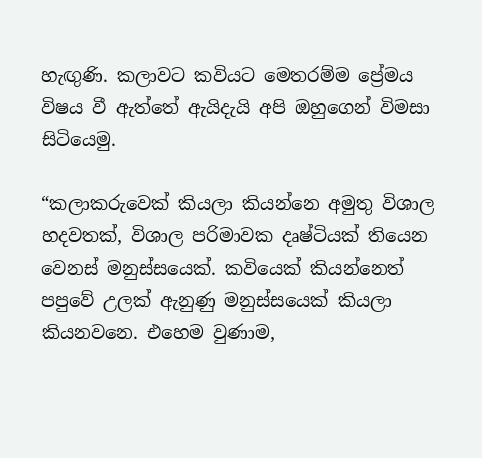හැඟු‍ණි. කලාවට කවියට මෙතරම්ම ප්‍රේමය විෂය වී ඇත්තේ ඇයිදැයි අපි ඔහුගෙන් විමසා සිටියෙමු.

“කලාකරුවෙක් කියලා කියන්නෙ අමුතු විශාල හදවතක්, විශාල පරිමාවක දෘෂ්ටියක් තියෙන වෙනස් මනුස්සයෙක්. කවියෙක් කියන්නෙත් පපුවේ උලක් ඇනුණු මනුස්සයෙක් කියලා කියනවනෙ. එහෙම වුණාම,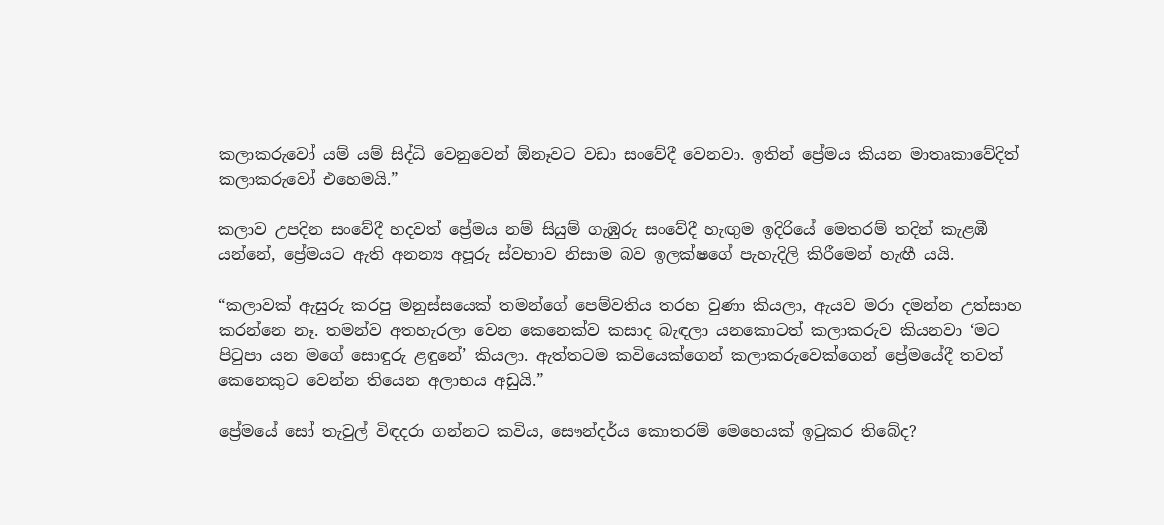කලාකරුවෝ යම් යම් සිද්ධි වෙනුවෙන් ඕනෑවට වඩා සංවේදී වෙනවා. ඉතින් ප්‍රේමය කියන මාතෘකාවේදිත් කලාකරුවෝ එහෙමයි.”

කලාව උපදින සංවේදී හදවත් ප්‍රේමය නම් සියුම් ගැඹුරු සංවේදී හැඟු‍ම ඉදිරියේ මෙතරම් තදින් කැළඹී යන්නේ, ප්‍රේමයට ඇති අනන්‍ය අපූරු ස්වභාව නිසාම බව ඉලක්ෂගේ පැහැදිලි කිරීමෙන් හැඟී යයි.

“කලාවක් ඇසුරු කරපු මනුස්සයෙක් තමන්ගේ පෙම්වතිය තරහ වුණා කියලා, ඇයව මරා දමන්න උත්සාහ කරන්නෙ නෑ. තමන්ව අතහැරලා වෙන කෙනෙක්ව කසාද බැඳලා යනකොටත් කලාකරුව කියනවා ‘මට පිටුපා යන මගේ සොඳුරු ළඳුනේ’ කියලා. ඇත්තටම කවියෙක්ගෙන් කලාකරුවෙක්ගෙන් ප්‍රේමයේදී තවත් කෙනෙකුට වෙන්න තියෙන අලාභය අඩුයි.”

ප්‍රේමයේ සෝ තැවුල් විඳදරා ගන්නට කවිය, සෞන්දර්ය කොතරම් මෙහෙයක් ඉටුකර තිබේද?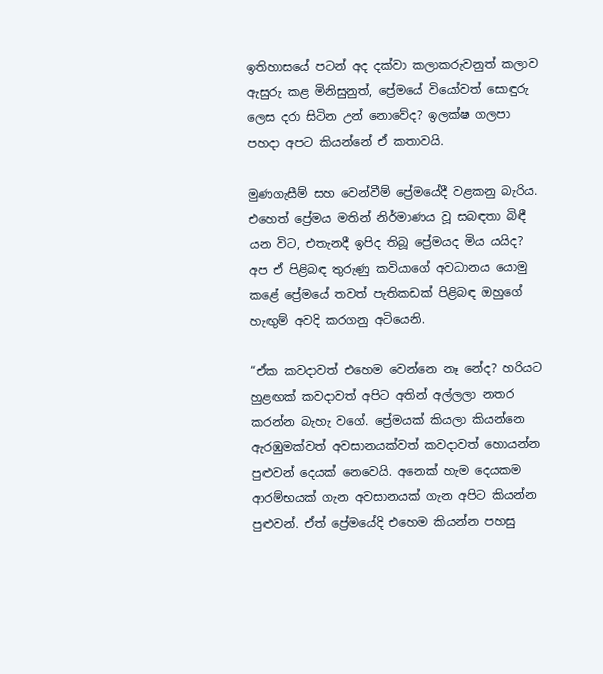ඉතිහාසයේ පටන් අද දක්වා කලාකරුවනුත් කලාව ඇසුරු කළ මිනිසුනුත්, ප්‍රේමයේ වියෝවත් සොඳුරු ලෙස දරා සිටින උන් නොවේද? ඉලක්ෂ ගලපා පහදා අපට කියන්නේ ඒ කතාවයි.

මුණගැසීම් සහ වෙන්වීම් ප්‍රේමයේදී වළකනු බැරිය. එහෙත් ප්‍රේමය මතින් නිර්මාණය වූ සබඳතා බිඳී යන විට, එතැනදී ඉපිද තිබූ ප්‍රේමයද මිය යයිද? අප ඒ පිළිබඳ තුරුණු කවියාගේ අවධානය යොමු කළේ ප්‍රේමයේ තවත් පැතිකඩක් පිළිබඳ ඔහුගේ හැඟු‍ම් අවදි කරගනු අටියෙනි.

“ඒක කවදාවත් එහෙම වෙන්නෙ නෑ නේද? හරියට හුළඟක් කවදාවත් අපිට අතින් අල්ලලා නතර කරන්න බැහැ වගේ. ප්‍රේමයක් කියලා කියන්නෙ ඇරඹුමක්වත් අවසානයක්වත් කවදාවත් හොයන්න පුළුවන් දෙයක් නෙවෙයි. අනෙක් හැම දෙයකම ආරම්භයක් ගැන අවසානයක් ගැන අපිට කියන්න පුළුවන්. ඒත් ප්‍රේමයේදි එහෙම කියන්න පහසු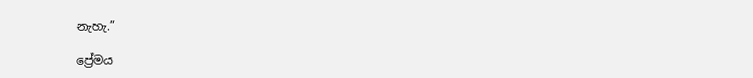නැහැ.”

ප්‍රේමය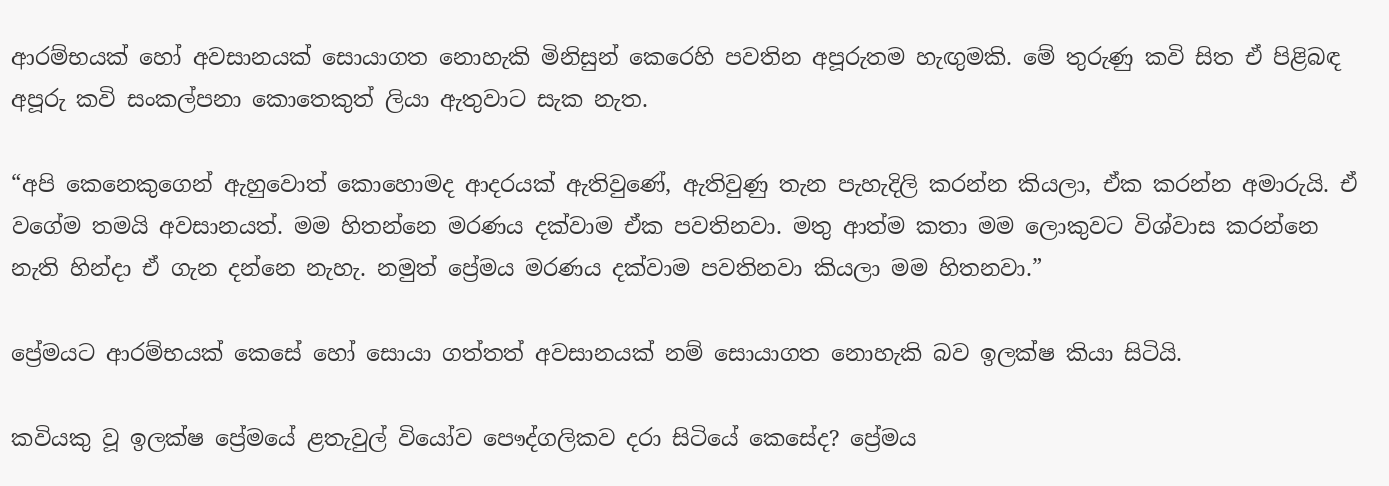ආරම්භයක් හෝ අවසානයක් සොයාගත නොහැකි මිනිසුන් කෙරෙහි පවතින අපූරුතම හැඟු‍මකි. මේ තුරුණු කවි සිත ඒ පිළිබඳ අපූරු කවි සංකල්පනා කොතෙකුත් ලියා ඇතුවාට සැක නැත.

“අපි කෙනෙකුගෙන් ඇහුවොත් කොහොමද ආදරයක් ඇතිවුණේ, ඇතිවුණු තැන පැහැදිලි කරන්න කියලා, ඒක කරන්න අමාරුයි. ඒ වගේම තමයි අවසානයත්. මම හිතන්නෙ මරණය දක්වාම ඒක පවතිනවා. මතු ආත්ම කතා මම ලොකුවට විශ්වාස කරන්නෙ නැති හින්දා ඒ ගැන දන්නෙ නැහැ. නමුත් ප්‍රේමය මරණය දක්වාම පවතිනවා කියලා මම හිතනවා.”

ප්‍රේමයට ආරම්භයක් කෙසේ හෝ සොයා ගත්තත් අවසානයක් නම් සොයාගත නොහැකි බව ඉලක්ෂ කියා සිටියි.

කවියකු වූ ඉලක්ෂ ප්‍රේමයේ ළතැවුල් වියෝව පෞද්ගලිකව දරා සිටියේ කෙසේද? ප්‍රේමය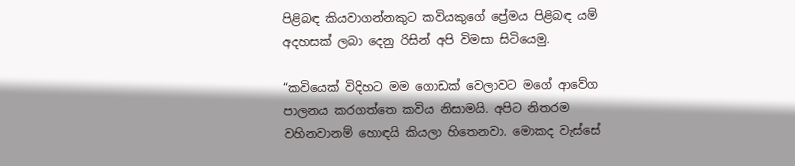පිළිබඳ කියවාගන්නකුට කවියකුගේ ප්‍රේමය පිළිබඳ යම් අදහසක් ලබා දෙනු රිසින් අපි විමසා සිටියෙමු.

“කවියෙක් විදිහට මම ගොඩක් වෙලාවට මගේ ආවේග පාලනය කරගත්තෙ කවිය නිසාමයි. අපිට නිතරම වහිනවානම් හොඳයි කියලා හිතෙනවා. මොකද වැස්සේ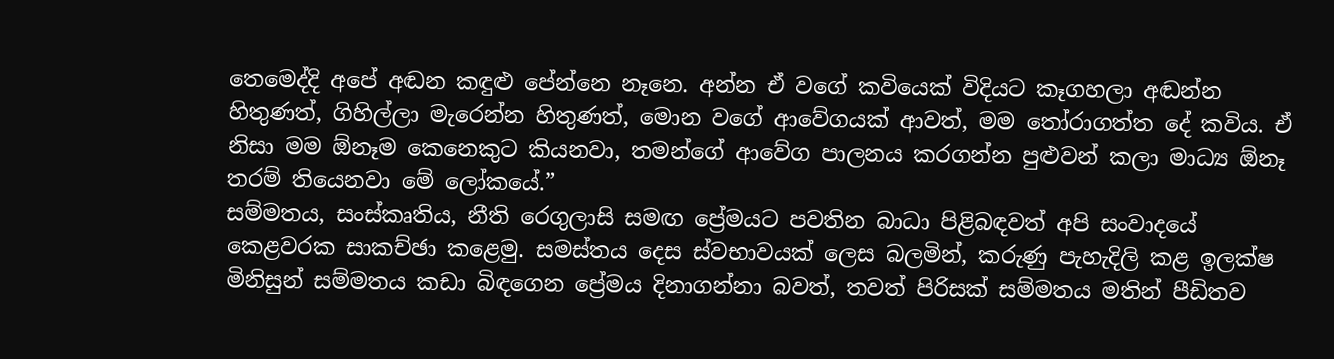තෙමෙද්දි අපේ අඬන කඳුළු පේන්නෙ නෑනෙ. අන්න ඒ වගේ කවියෙක් විදියට කෑගහලා අඬන්න හිතුණත්, ගිහිල්ලා මැරෙන්න හිතුණත්, මොන වගේ ආවේගයක් ආවත්, මම තෝරාගත්ත දේ කවිය. ඒ නිසා මම ඕනෑම කෙනෙකුට කියනවා, තමන්ගේ ආවේග පාලනය කරගන්න පුළුවන් කලා මාධ්‍ය ඕනෑ තරම් තියෙනවා මේ ලෝකයේ.”
සම්මතය, සංස්කෘතිය, නීති රෙගුලාසි සමඟ ප්‍රේමයට පවතින බාධා පිළිබඳවත් අපි සංවාදයේ කෙළවරක සාකච්ඡා කළෙමු. සමස්තය දෙස ස්වභාවයක් ලෙස බලමින්, කරුණු පැහැදිලි කළ ඉලක්ෂ මිනිසුන් සම්මතය කඩා බිඳගෙන ප්‍රේමය දිනාගන්නා බවත්, තවත් පිරිසක් සම්මතය මතින් පීඩිතව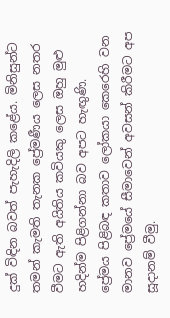දුක් විඳින බවත් පැහැදිලි කළේය. මිනිසුන්ට තමන් කැමති තැනක ප්‍රේමණීය ලෙස නතර වීමට ඇති අයිතිය කවියකු ලෙස ඔහු මුළු හදින්ම පිළිගන්නා බව අපට හැඟු‍ණි.
ප්‍රේමය පිළිබඳ කතාව ලෝකයා කෙරෙහි වන මානව ප්‍රේමයේ සීමාවෙන් අවසන් කිරීමට අප සූදානම් වීමු.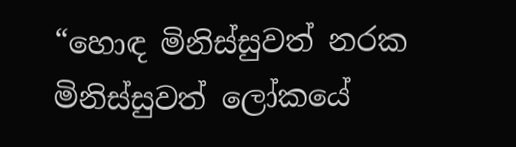“හොඳ මිනිස්සුවත් නරක මිනිස්සුවත් ලෝකයේ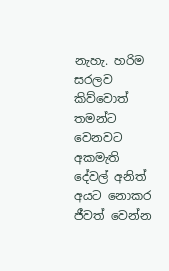නැහැ. හරිම සරලව කිව්වොත් තමන්ට වෙනවට අකමැති දේවල් අනිත් අයට නොකර ජීවත් වෙන්න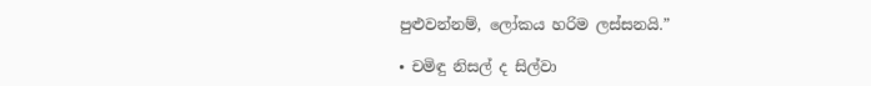පුළුවන්නම්, ලෝකය හරිම ලස්සනයි.”

• චමිඳු නිසල් ද සිල්වා